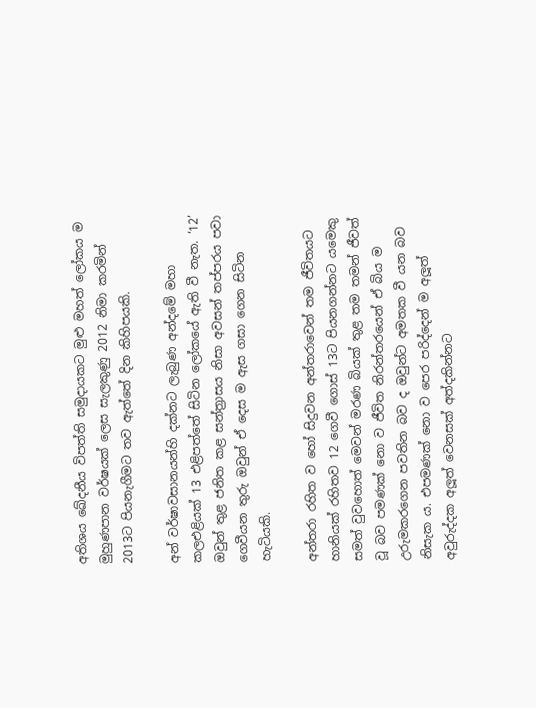අතිශය ඛේදනීය විපත්ති සමුදායකට මුළු මහත් ලෝකය ම මුහුණපාන වර්ෂයක් ලෙස සැලකුණු 2012 නිමා කරමින් 2013ට පියනැගීමට තව ඇත්තේ දින කිහිපයකි.

අන් වර්ෂාවසානයන්හි දක්නට ලැබුණ අන්දමේ මහා කලඑළියක් 13 එළිපත්තේ සිටින ලෝකයේ ඇති වී නැත. ‘12’ ඔවුන් තුළ ජනිත කළ සන්ත්‍රාසය නිසා අවසන් තප්පරය පවා ගෙවීයන තුරු ඔවුන් ඒ දෙස ම ඇස ගසා ගෙන සිටින හැටියකි.

අන්තරා රහිත ව හෝ සිදුවන අන්තරාවෙන් තම ජීවිතයට හානියක් රහිතව 12 ගෙවී ගොස් 13ට පියනගන්නට යමෙකු සමත් වුවහොත් මෙවන් මරණ බියක් තුළ තම තමන් ජීවත් වූ බව පමණක් නො ව ජීවිත නිරන්තරයෙන් ඒ බිය ම උරුමකරගෙන පවතින බව ද ඔවුන්ට අමතක වී යන බව නිසැක ය. එපමණක් නො ව පෙර පරිද්දෙන් ම අලූත් අවුරුද්දක අලූත් වෙනසක් අත්දකින්නට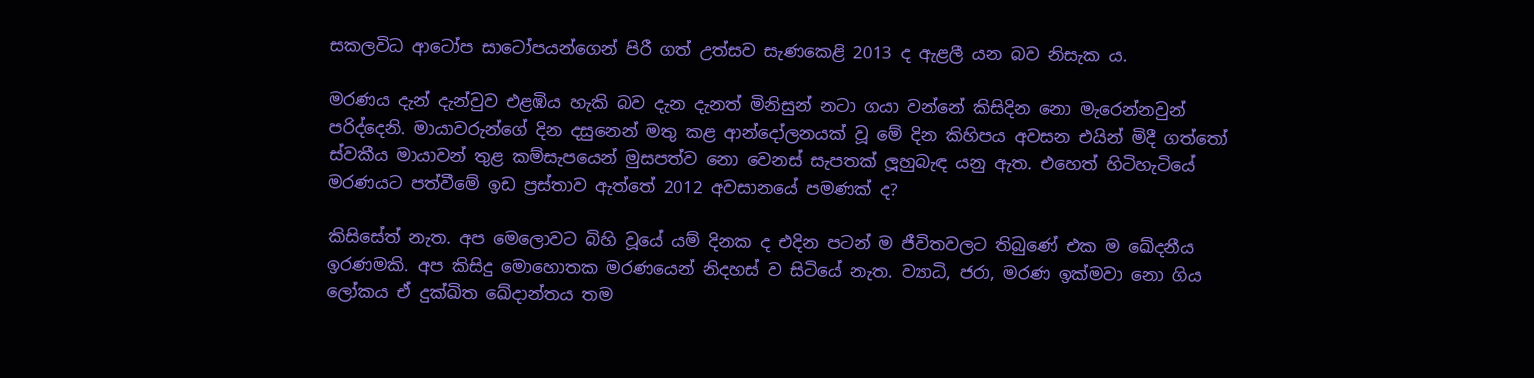සකලවිධ ආටෝප සාටෝපයන්ගෙන් පිරී ගත් උත්සව සැණකෙළි 2013 ද ඇළලී යන බව නිසැක ය.

මරණය දැන් දැන්වුව එළඹිය හැකි බව දැන දැනත් මිනිසුන් නටා ගයා වන්නේ කිසිදින නො මැරෙන්නවුන් පරිද්දෙනි. මායාවරුන්ගේ දින දසුනෙන් මතු කළ ආන්දෝලනයක් වූ මේ දින කිහිපය අවසන එයින් මිදී ගත්තෝ ස්වකීය මායාවන් තුළ කම්සැපයෙන් මුසපත්ව නො වෙනස් සැපතක් ලූහුබැඳ යනු ඇත. එහෙත් හිටිහැටියේ මරණයට පත්වීමේ ඉඩ ප්‍රස්තාව ඇත්තේ 2012 අවසානයේ පමණක් ද?

කිසිසේත් නැත. අප මෙලොවට බිහි වූයේ යම් දිනක ද එදින පටන් ම ජීවිතවලට තිබුණේ එක ම ඛේදනීය ඉරණමකි. අප කිසිදු මොහොතක මරණයෙන් නිදහස් ව සිටියේ නැත. ව්‍යාධි, ජරා, මරණ ඉක්මවා නො ගිය ලෝකය ඒ දුක්ඛිත ඛේදාන්තය තම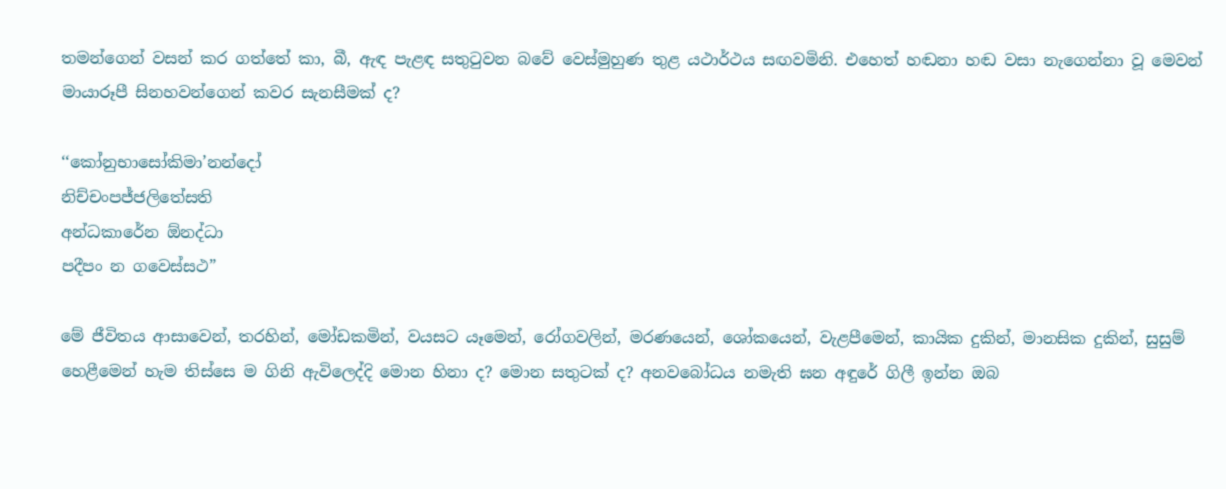තමන්ගෙන් වසන් කර ගත්තේ කා, බී, ඇඳ පැළඳ සතුටුවන බවේ වෙස්මුහුණ තුළ යථාර්ථය සඟවමිනි. එහෙත් හඬනා හඬ වසා නැගෙන්නා වූ මෙවන් මායාරූපී සිනහවන්ගෙන් කවර සැනසීමක් ද?

‘‘කෝනුභාසෝකිමා’නන්දෝ
නිච්චංපජ්ජලිතේසති
අන්ධකාරේන ඕනද්ධා
පදීපං න ගවෙස්සථ”

මේ ජීවිතය ආසාවෙන්, තරහින්, මෝඩකමින්, වයසට යෑමෙන්, රෝගවලින්, මරණයෙන්, ශෝකයෙන්, වැළපීමෙන්, කායික දුකින්, මානසික දුකින්, සුසුම් හෙළීමෙන් හැම තිස්සෙ ම ගිනි ඇවිලෙද්දි මොන හිනා ද? මොන සතුටක් ද? අනවබෝධය නමැති ඝන අඳුරේ ගිලී ඉන්න ඔබ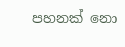පහනක් නො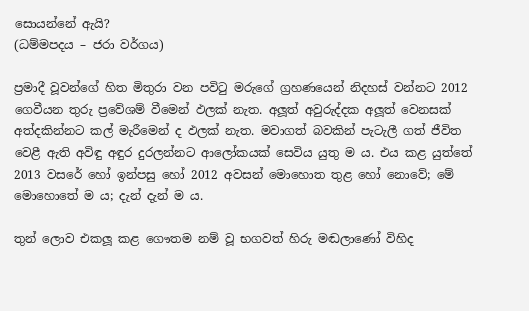සොයන්නේ ඇයි?
(ධම්මපදය – ජරා වර්ගය)

ප්‍රමාදී වූවන්ගේ හිත මිතුරා වන පවිටු මරුගේ ග්‍රහණයෙන් නිදහස් වන්නට 2012 ගෙවීයන තුරු ප්‍රවේශම් වීමෙන් ඵලක් නැත. අලූත් අවුරුද්දක අලූත් වෙනසක් අත්දකින්නට කල් මැරීමෙන් ද ඵලක් නැත. මවාගත් බවකින් පැටැලී ගත් ජීවිත වෙළී ඇති අවිඳු අඳුර දුරලන්නට ආලෝකයක් සෙවිය යුතු ම ය. එය කළ යුත්තේ 2013 වසරේ හෝ ඉන්පසු හෝ 2012 අවසන් මොහොත තුළ හෝ නොවේ; මේ මොහොතේ ම ය; දැන් දැන් ම ය.

තුන් ලොව එකලූ කළ ගෞතම නම් වූ භගවත් හිරු මඬලාණෝ විහිද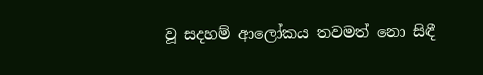වූ සදහම් ආලෝකය තවමත් නො සිඳී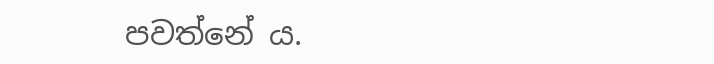පවත්නේ ය.